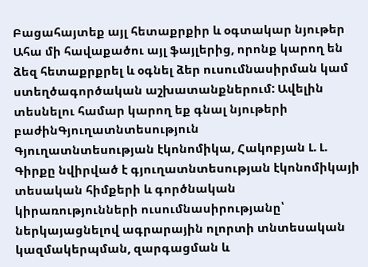Բացահայտեք այլ հետաքրքիր և օգտակար նյութեր
Ահա մի հավաքածու այլ ֆայլերից, որոնք կարող են ձեզ հետաքրքրել և օգնել ձեր ուսումնասիրման կամ ստեղծագործական աշխատանքներում: Ավելին տեսնելու համար կարող եք գնալ նյութերի բաժինԳյուղատնտեսություն
Գյուղատնտեսության էկոնոմիկա, Հակոբյան Լ. Լ.
Գիրքը նվիրված է գյուղատնտեսության էկոնոմիկայի տեսական հիմքերի և գործնական կիրառությունների ուսումնասիրությանը՝ ներկայացնելով ագրարային ոլորտի տնտեսական կազմակերպման, զարգացման և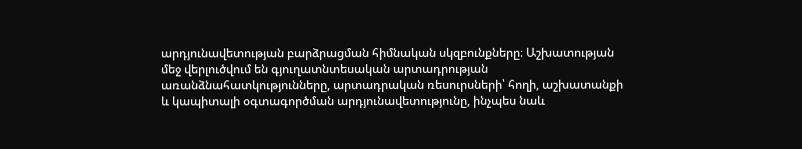արդյունավետության բարձրացման հիմնական սկզբունքները։ Աշխատության մեջ վերլուծվում են գյուղատնտեսական արտադրության առանձնահատկությունները, արտադրական ռեսուրսների՝ հողի, աշխատանքի և կապիտալի օգտագործման արդյունավետությունը, ինչպես նաև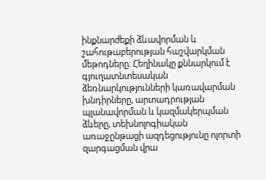ինքնարժեքի ձևավորման և շահութաբերության հաշվարկման մեթոդները։ Հեղինակը քննարկում է գյուղատնտեսական ձեռնարկությունների կառավարման խնդիրները, արտադրության պլանավորման և կազմակերպման ձևերը, տեխնոլոգիական առաջընթացի ազդեցությունը ոլորտի զարգացման վրա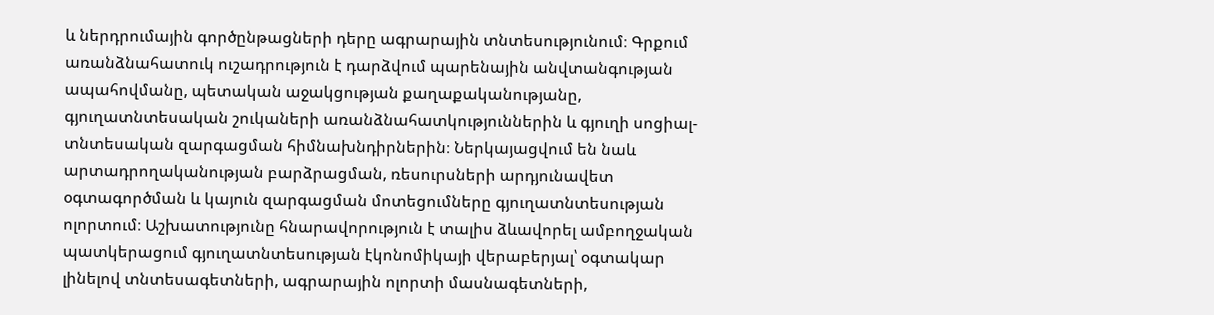և ներդրումային գործընթացների դերը ագրարային տնտեսությունում։ Գրքում առանձնահատուկ ուշադրություն է դարձվում պարենային անվտանգության ապահովմանը, պետական աջակցության քաղաքականությանը, գյուղատնտեսական շուկաների առանձնահատկություններին և գյուղի սոցիալ-տնտեսական զարգացման հիմնախնդիրներին։ Ներկայացվում են նաև արտադրողականության բարձրացման, ռեսուրսների արդյունավետ օգտագործման և կայուն զարգացման մոտեցումները գյուղատնտեսության ոլորտում։ Աշխատությունը հնարավորություն է տալիս ձևավորել ամբողջական պատկերացում գյուղատնտեսության էկոնոմիկայի վերաբերյալ՝ օգտակար լինելով տնտեսագետների, ագրարային ոլորտի մասնագետների,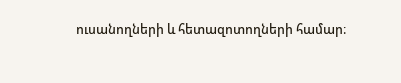ուսանողների և հետազոտողների համար։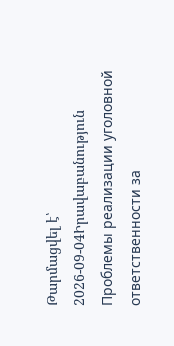Թարմացվել է՝ 2026-09-04Իրավաբանություն
Проблемы реализации уголовной ответственности за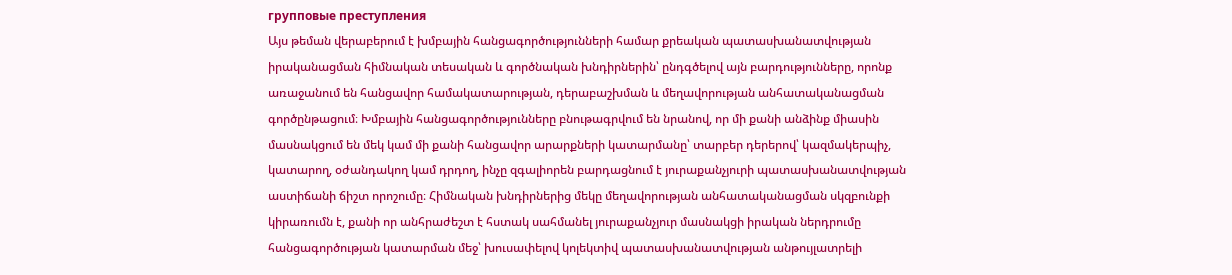групповые преступления
Այս թեման վերաբերում է խմբային հանցագործությունների համար քրեական պատասխանատվության իրականացման հիմնական տեսական և գործնական խնդիրներին՝ ընդգծելով այն բարդությունները, որոնք առաջանում են հանցավոր համակատարության, դերաբաշխման և մեղավորության անհատականացման գործընթացում։ Խմբային հանցագործությունները բնութագրվում են նրանով, որ մի քանի անձինք միասին մասնակցում են մեկ կամ մի քանի հանցավոր արարքների կատարմանը՝ տարբեր դերերով՝ կազմակերպիչ, կատարող, օժանդակող կամ դրդող, ինչը զգալիորեն բարդացնում է յուրաքանչյուրի պատասխանատվության աստիճանի ճիշտ որոշումը։ Հիմնական խնդիրներից մեկը մեղավորության անհատականացման սկզբունքի կիրառումն է, քանի որ անհրաժեշտ է հստակ սահմանել յուրաքանչյուր մասնակցի իրական ներդրումը հանցագործության կատարման մեջ՝ խուսափելով կոլեկտիվ պատասխանատվության անթույլատրելի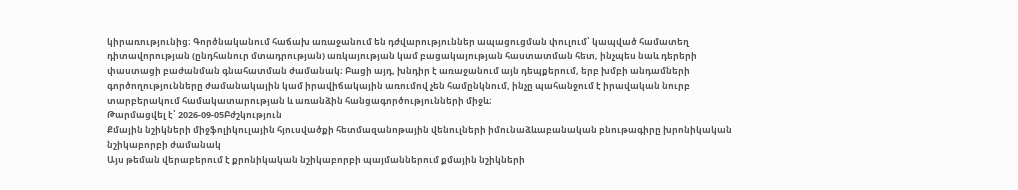կիրառությունից։ Գործնականում հաճախ առաջանում են դժվարություններ ապացուցման փուլում՝ կապված համատեղ դիտավորության (ընդհանուր մտադրության) առկայության կամ բացակայության հաստատման հետ, ինչպես նաև դերերի փաստացի բաժանման գնահատման ժամանակ։ Բացի այդ, խնդիր է առաջանում այն դեպքերում, երբ խմբի անդամների գործողությունները ժամանակային կամ իրավիճակային առումով չեն համընկնում, ինչը պահանջում է իրավական նուրբ տարբերակում համակատարության և առանձին հանցագործությունների միջև։
Թարմացվել է՝ 2026-09-05Բժշկություն
Քմային նշիկների միջֆոլիկուլային հյուսվածքի հետմազանոթային վենուլների իմունաձևաբանական բնութագիրը խրոնիկական նշիկաբորբի ժամանակ
Այս թեման վերաբերում է քրոնիկական նշիկաբորբի պայմաններում քմային նշիկների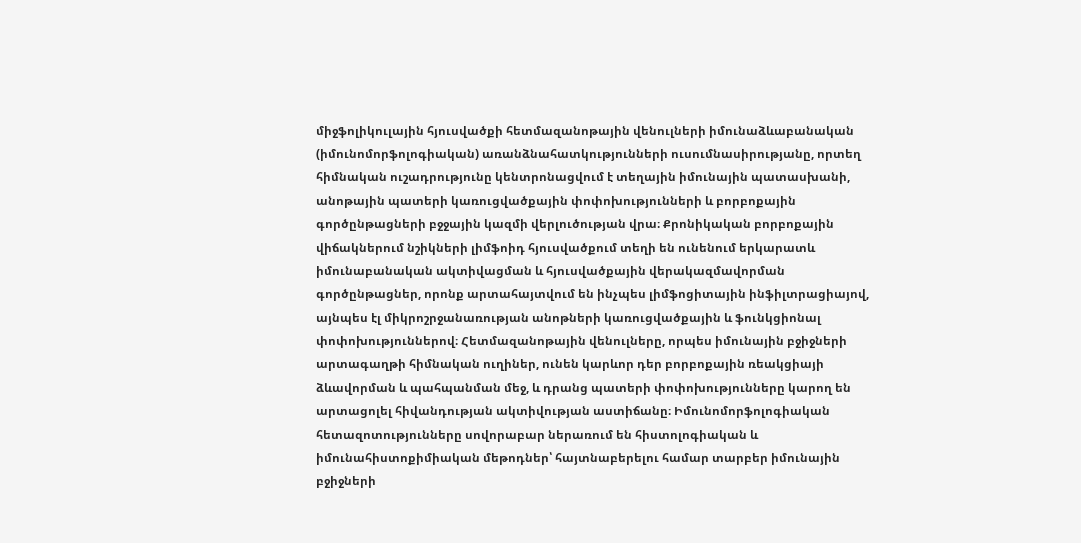միջֆոլիկուլային հյուսվածքի հետմազանոթային վենուլների իմունաձևաբանական (իմունոմորֆոլոգիական) առանձնահատկությունների ուսումնասիրությանը, որտեղ հիմնական ուշադրությունը կենտրոնացվում է տեղային իմունային պատասխանի, անոթային պատերի կառուցվածքային փոփոխությունների և բորբոքային գործընթացների բջջային կազմի վերլուծության վրա։ Քրոնիկական բորբոքային վիճակներում նշիկների լիմֆոիդ հյուսվածքում տեղի են ունենում երկարատև իմունաբանական ակտիվացման և հյուսվածքային վերակազմավորման գործընթացներ, որոնք արտահայտվում են ինչպես լիմֆոցիտային ինֆիլտրացիայով, այնպես էլ միկրոշրջանառության անոթների կառուցվածքային և ֆունկցիոնալ փոփոխություններով։ Հետմազանոթային վենուլները, որպես իմունային բջիջների արտագաղթի հիմնական ուղիներ, ունեն կարևոր դեր բորբոքային ռեակցիայի ձևավորման և պահպանման մեջ, և դրանց պատերի փոփոխությունները կարող են արտացոլել հիվանդության ակտիվության աստիճանը։ Իմունոմորֆոլոգիական հետազոտությունները սովորաբար ներառում են հիստոլոգիական և իմունահիստոքիմիական մեթոդներ՝ հայտնաբերելու համար տարբեր իմունային բջիջների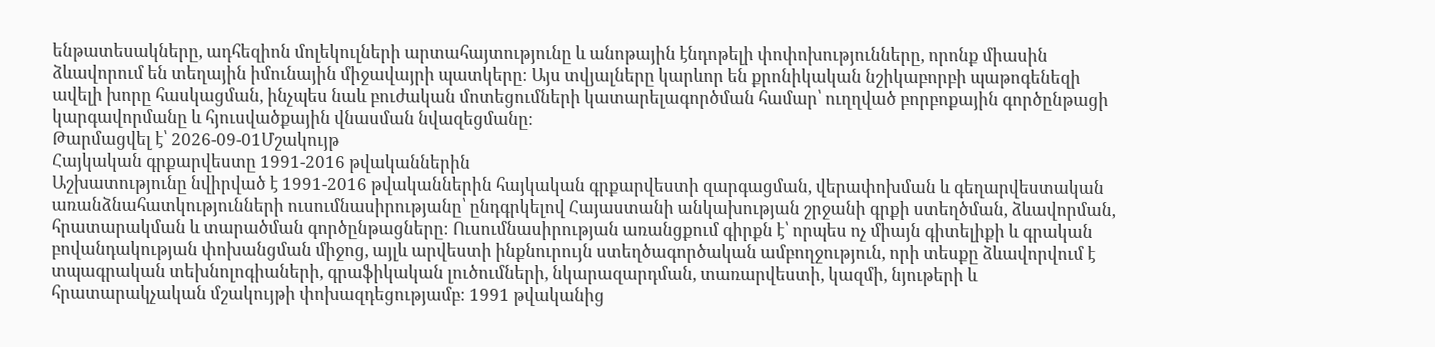ենթատեսակները, ադհեզիոն մոլեկուլների արտահայտությունը և անոթային էնդոթելի փոփոխությունները, որոնք միասին ձևավորում են տեղային իմունային միջավայրի պատկերը։ Այս տվյալները կարևոր են քրոնիկական նշիկաբորբի պաթոգենեզի ավելի խորը հասկացման, ինչպես նաև բուժական մոտեցումների կատարելագործման համար՝ ուղղված բորբոքային գործընթացի կարգավորմանը և հյուսվածքային վնասման նվազեցմանը։
Թարմացվել է՝ 2026-09-01Մշակույթ
Հայկական գրքարվեստը 1991-2016 թվականներին
Աշխատությունը նվիրված է 1991-2016 թվականներին հայկական գրքարվեստի զարգացման, վերափոխման և գեղարվեստական առանձնահատկությունների ուսումնասիրությանը՝ ընդգրկելով Հայաստանի անկախության շրջանի գրքի ստեղծման, ձևավորման, հրատարակման և տարածման գործընթացները։ Ուսումնասիրության առանցքում գիրքն է՝ որպես ոչ միայն գիտելիքի և գրական բովանդակության փոխանցման միջոց, այլև արվեստի ինքնուրույն ստեղծագործական ամբողջություն, որի տեսքը ձևավորվում է տպագրական տեխնոլոգիաների, գրաֆիկական լուծումների, նկարազարդման, տառարվեստի, կազմի, նյութերի և հրատարակչական մշակույթի փոխազդեցությամբ։ 1991 թվականից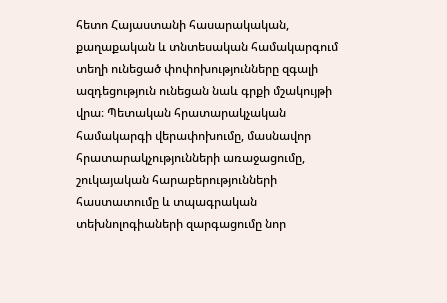հետո Հայաստանի հասարակական, քաղաքական և տնտեսական համակարգում տեղի ունեցած փոփոխությունները զգալի ազդեցություն ունեցան նաև գրքի մշակույթի վրա։ Պետական հրատարակչական համակարգի վերափոխումը, մասնավոր հրատարակչությունների առաջացումը, շուկայական հարաբերությունների հաստատումը և տպագրական տեխնոլոգիաների զարգացումը նոր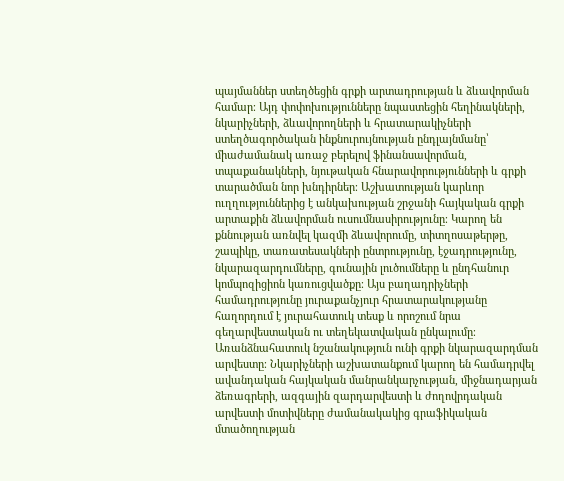պայմաններ ստեղծեցին գրքի արտադրության և ձևավորման համար։ Այդ փոփոխությունները նպաստեցին հեղինակների, նկարիչների, ձևավորողների և հրատարակիչների ստեղծագործական ինքնուրույնության ընդլայնմանը՝ միաժամանակ առաջ բերելով ֆինանսավորման, տպաքանակների, նյութական հնարավորությունների և գրքի տարածման նոր խնդիրներ։ Աշխատության կարևոր ուղղություններից է անկախության շրջանի հայկական գրքի արտաքին ձևավորման ուսումնասիրությունը։ Կարող են քննության առնվել կազմի ձևավորումը, տիտղոսաթերթը, շապիկը, տառատեսակների ընտրությունը, էջադրությունը, նկարազարդումները, գունային լուծումները և ընդհանուր կոմպոզիցիոն կառուցվածքը։ Այս բաղադրիչների համադրությունը յուրաքանչյուր հրատարակությանը հաղորդում է յուրահատուկ տեսք և որոշում նրա գեղարվեստական ու տեղեկատվական ընկալումը։ Առանձնահատուկ նշանակություն ունի գրքի նկարազարդման արվեստը։ Նկարիչների աշխատանքում կարող են համադրվել ավանդական հայկական մանրանկարչության, միջնադարյան ձեռագրերի, ազգային զարդարվեստի և ժողովրդական արվեստի մոտիվները ժամանակակից գրաֆիկական մտածողության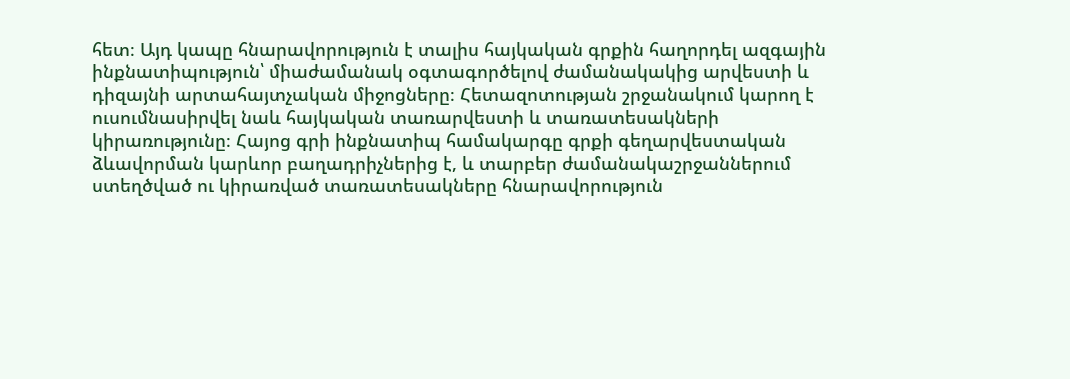հետ։ Այդ կապը հնարավորություն է տալիս հայկական գրքին հաղորդել ազգային ինքնատիպություն՝ միաժամանակ օգտագործելով ժամանակակից արվեստի և դիզայնի արտահայտչական միջոցները։ Հետազոտության շրջանակում կարող է ուսումնասիրվել նաև հայկական տառարվեստի և տառատեսակների կիրառությունը։ Հայոց գրի ինքնատիպ համակարգը գրքի գեղարվեստական ձևավորման կարևոր բաղադրիչներից է, և տարբեր ժամանակաշրջաններում ստեղծված ու կիրառված տառատեսակները հնարավորություն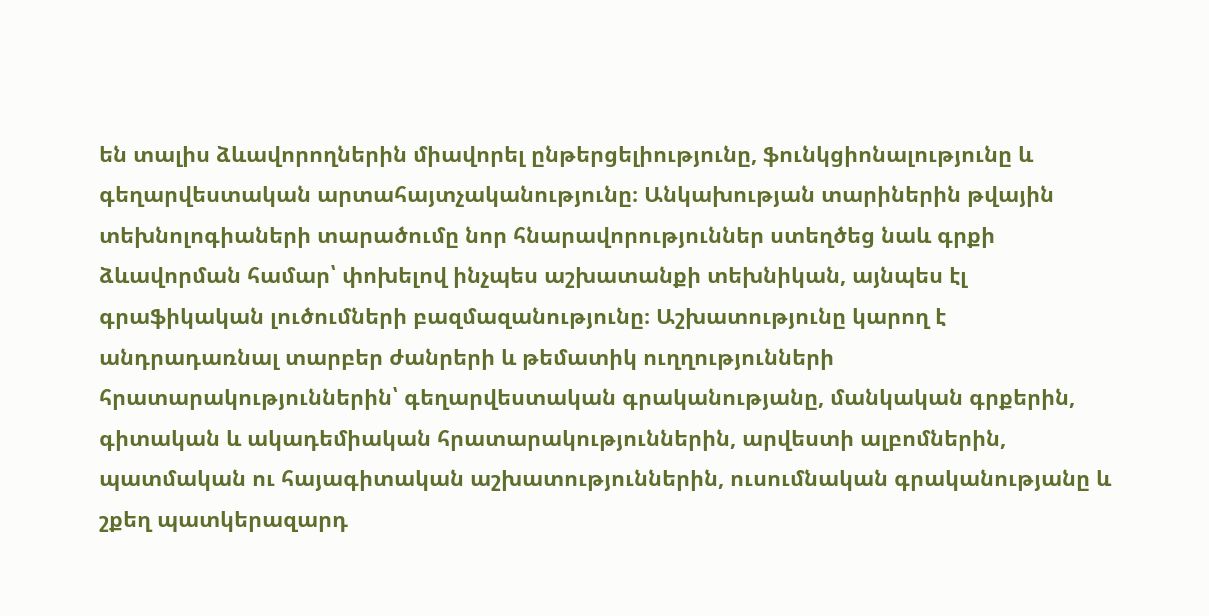են տալիս ձևավորողներին միավորել ընթերցելիությունը, ֆունկցիոնալությունը և գեղարվեստական արտահայտչականությունը։ Անկախության տարիներին թվային տեխնոլոգիաների տարածումը նոր հնարավորություններ ստեղծեց նաև գրքի ձևավորման համար՝ փոխելով ինչպես աշխատանքի տեխնիկան, այնպես էլ գրաֆիկական լուծումների բազմազանությունը։ Աշխատությունը կարող է անդրադառնալ տարբեր ժանրերի և թեմատիկ ուղղությունների հրատարակություններին՝ գեղարվեստական գրականությանը, մանկական գրքերին, գիտական և ակադեմիական հրատարակություններին, արվեստի ալբոմներին, պատմական ու հայագիտական աշխատություններին, ուսումնական գրականությանը և շքեղ պատկերազարդ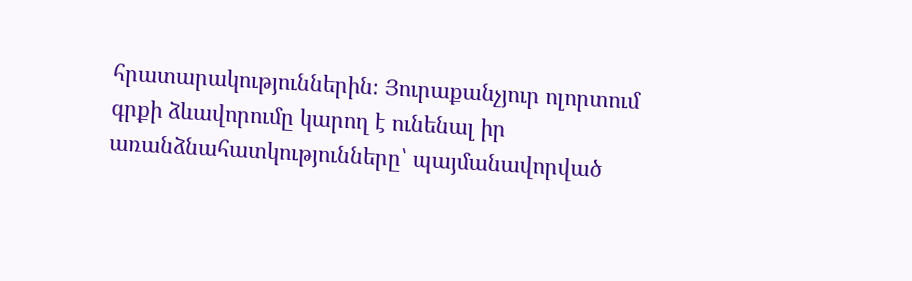հրատարակություններին։ Յուրաքանչյուր ոլորտում գրքի ձևավորումը կարող է ունենալ իր առանձնահատկությունները՝ պայմանավորված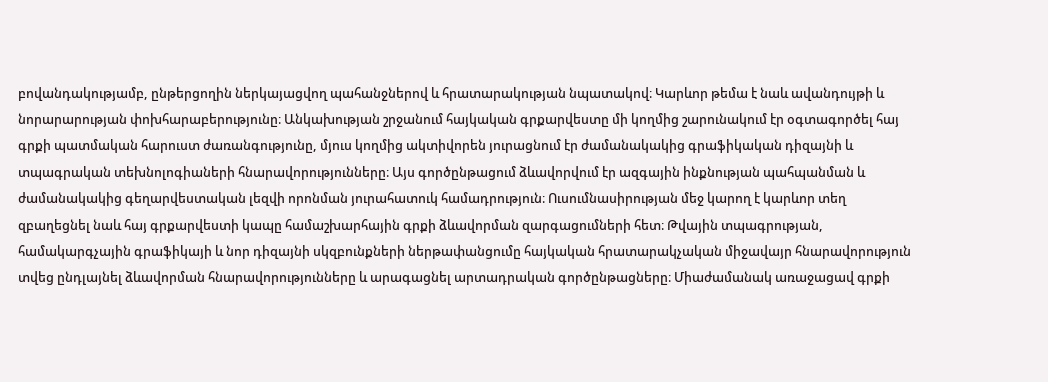բովանդակությամբ, ընթերցողին ներկայացվող պահանջներով և հրատարակության նպատակով։ Կարևոր թեմա է նաև ավանդույթի և նորարարության փոխհարաբերությունը։ Անկախության շրջանում հայկական գրքարվեստը մի կողմից շարունակում էր օգտագործել հայ գրքի պատմական հարուստ ժառանգությունը, մյուս կողմից ակտիվորեն յուրացնում էր ժամանակակից գրաֆիկական դիզայնի և տպագրական տեխնոլոգիաների հնարավորությունները։ Այս գործընթացում ձևավորվում էր ազգային ինքնության պահպանման և ժամանակակից գեղարվեստական լեզվի որոնման յուրահատուկ համադրություն։ Ուսումնասիրության մեջ կարող է կարևոր տեղ զբաղեցնել նաև հայ գրքարվեստի կապը համաշխարհային գրքի ձևավորման զարգացումների հետ։ Թվային տպագրության, համակարգչային գրաֆիկայի և նոր դիզայնի սկզբունքների ներթափանցումը հայկական հրատարակչական միջավայր հնարավորություն տվեց ընդլայնել ձևավորման հնարավորությունները և արագացնել արտադրական գործընթացները։ Միաժամանակ առաջացավ գրքի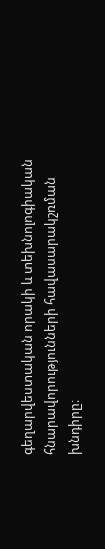գեղարվեստական որակի և տեխնոլոգիական հնարավորությունների հավասարակշռման խնդիրը։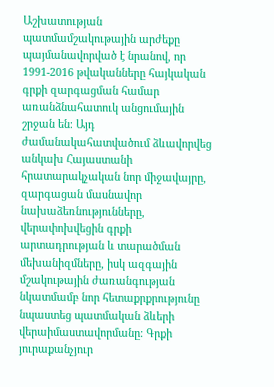Աշխատության պատմամշակութային արժեքը պայմանավորված է նրանով, որ 1991-2016 թվականները հայկական գրքի զարգացման համար առանձնահատուկ անցումային շրջան են։ Այդ ժամանակահատվածում ձևավորվեց անկախ Հայաստանի հրատարակչական նոր միջավայրը, զարգացան մասնավոր նախաձեռնությունները, վերափոխվեցին գրքի արտադրության և տարածման մեխանիզմները, իսկ ազգային մշակութային ժառանգության նկատմամբ նոր հետաքրքրությունը նպաստեց պատմական ձևերի վերաիմաստավորմանը։ Գրքի յուրաքանչյուր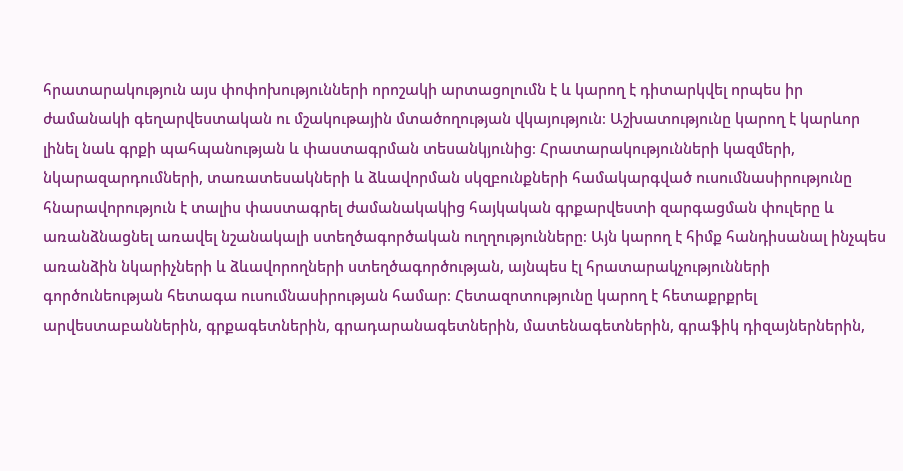հրատարակություն այս փոփոխությունների որոշակի արտացոլումն է և կարող է դիտարկվել որպես իր ժամանակի գեղարվեստական ու մշակութային մտածողության վկայություն։ Աշխատությունը կարող է կարևոր լինել նաև գրքի պահպանության և փաստագրման տեսանկյունից։ Հրատարակությունների կազմերի, նկարազարդումների, տառատեսակների և ձևավորման սկզբունքների համակարգված ուսումնասիրությունը հնարավորություն է տալիս փաստագրել ժամանակակից հայկական գրքարվեստի զարգացման փուլերը և առանձնացնել առավել նշանակալի ստեղծագործական ուղղությունները։ Այն կարող է հիմք հանդիսանալ ինչպես առանձին նկարիչների և ձևավորողների ստեղծագործության, այնպես էլ հրատարակչությունների գործունեության հետագա ուսումնասիրության համար։ Հետազոտությունը կարող է հետաքրքրել արվեստաբաններին, գրքագետներին, գրադարանագետներին, մատենագետներին, գրաֆիկ դիզայներներին,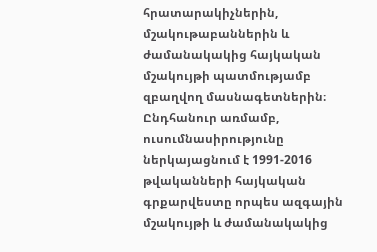հրատարակիչներին, մշակութաբաններին և ժամանակակից հայկական մշակույթի պատմությամբ զբաղվող մասնագետներին։ Ընդհանուր առմամբ, ուսումնասիրությունը ներկայացնում է 1991-2016 թվականների հայկական գրքարվեստը որպես ազգային մշակույթի և ժամանակակից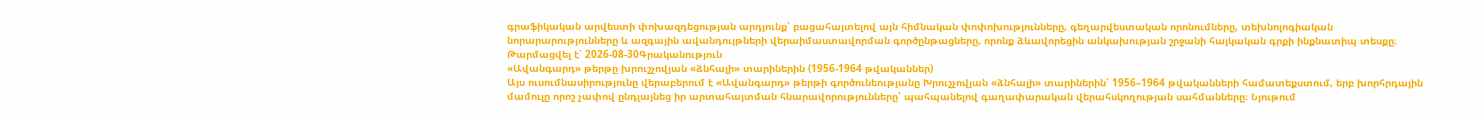գրաֆիկական արվեստի փոխազդեցության արդյունք՝ բացահայտելով այն հիմնական փոփոխությունները, գեղարվեստական որոնումները, տեխնոլոգիական նորարարությունները և ազգային ավանդույթների վերաիմաստավորման գործընթացները, որոնք ձևավորեցին անկախության շրջանի հայկական գրքի ինքնատիպ տեսքը։
Թարմացվել է՝ 2026-08-30Գրականություն
«Ավանգարդ» թերթը խրուշչովյան «ձնհալի» տարիներին (1956-1964 թվականներ)
Այս ուսումնասիրությունը վերաբերում է «Ավանգարդ» թերթի գործունեությանը Խրուշչովյան «ձնհալի» տարիներին՝ 1956–1964 թվականների համատեքստում, երբ խորհրդային մամուլը որոշ չափով ընդլայնեց իր արտահայտման հնարավորությունները՝ պահպանելով գաղափարական վերահսկողության սահմանները։ Նյութում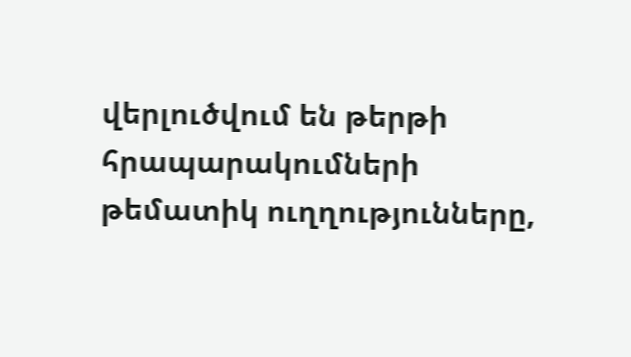վերլուծվում են թերթի հրապարակումների թեմատիկ ուղղությունները,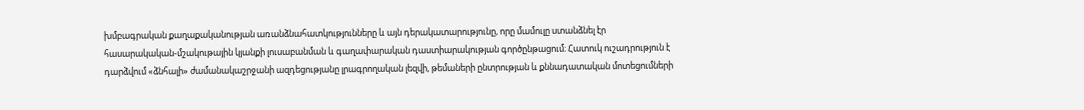խմբագրական քաղաքականության առանձնահատկությունները և այն դերակատարությունը, որը մամուլը ստանձնել էր հասարակական-մշակութային կյանքի լուսաբանման և գաղափարական դաստիարակության գործընթացում։ Հատուկ ուշադրություն է դարձվում «ձնհալի» ժամանակաշրջանի ազդեցությանը լրագրողական լեզվի, թեմաների ընտրության և քննադատական մոտեցումների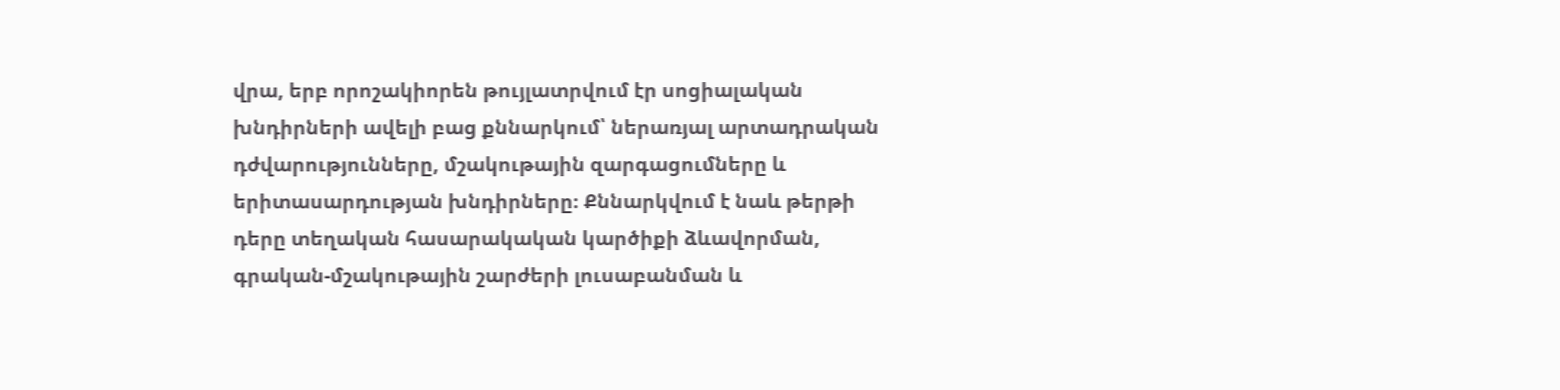վրա, երբ որոշակիորեն թույլատրվում էր սոցիալական խնդիրների ավելի բաց քննարկում՝ ներառյալ արտադրական դժվարությունները, մշակութային զարգացումները և երիտասարդության խնդիրները։ Քննարկվում է նաև թերթի դերը տեղական հասարակական կարծիքի ձևավորման, գրական-մշակութային շարժերի լուսաբանման և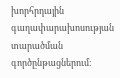խորհրդային գաղափարախոսության տարածման գործընթացներում։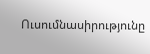Ուսումնասիրությունը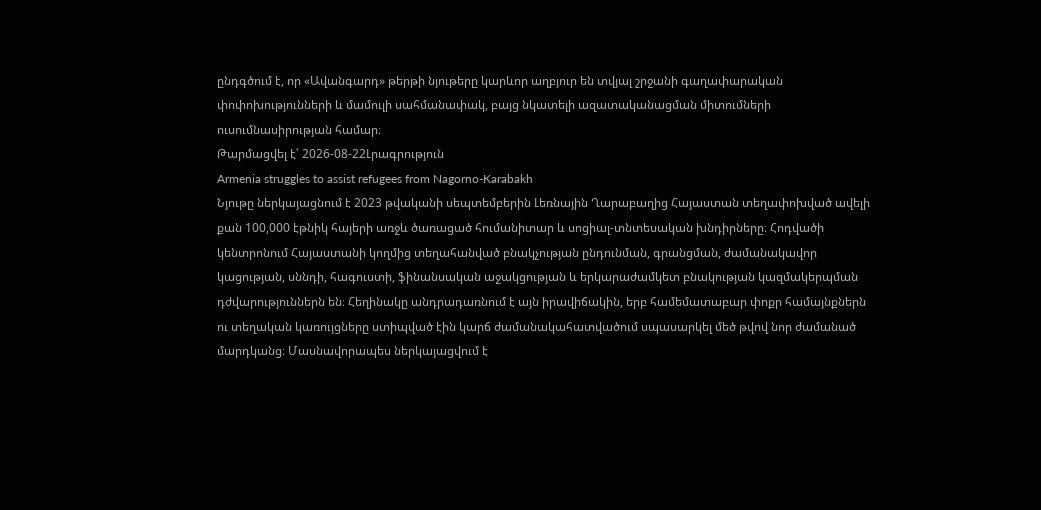ընդգծում է, որ «Ավանգարդ» թերթի նյութերը կարևոր աղբյուր են տվյալ շրջանի գաղափարական փոփոխությունների և մամուլի սահմանափակ, բայց նկատելի ազատականացման միտումների ուսումնասիրության համար։
Թարմացվել է՝ 2026-08-22Լրագրություն
Armenia struggles to assist refugees from Nagorno-Karabakh
Նյութը ներկայացնում է 2023 թվականի սեպտեմբերին Լեռնային Ղարաբաղից Հայաստան տեղափոխված ավելի քան 100,000 էթնիկ հայերի առջև ծառացած հումանիտար և սոցիալ-տնտեսական խնդիրները։ Հոդվածի կենտրոնում Հայաստանի կողմից տեղահանված բնակչության ընդունման, գրանցման, ժամանակավոր կացության, սննդի, հագուստի, ֆինանսական աջակցության և երկարաժամկետ բնակության կազմակերպման դժվարություններն են։ Հեղինակը անդրադառնում է այն իրավիճակին, երբ համեմատաբար փոքր համայնքներն ու տեղական կառույցները ստիպված էին կարճ ժամանակահատվածում սպասարկել մեծ թվով նոր ժամանած մարդկանց։ Մասնավորապես ներկայացվում է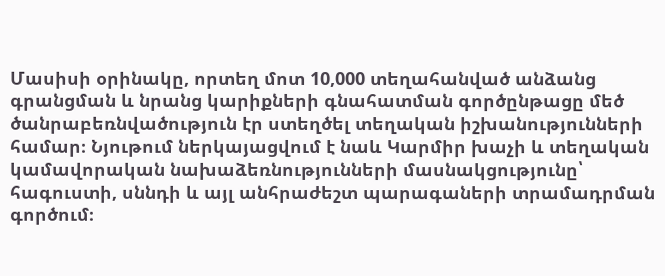Մասիսի օրինակը, որտեղ մոտ 10,000 տեղահանված անձանց գրանցման և նրանց կարիքների գնահատման գործընթացը մեծ ծանրաբեռնվածություն էր ստեղծել տեղական իշխանությունների համար։ Նյութում ներկայացվում է նաև Կարմիր խաչի և տեղական կամավորական նախաձեռնությունների մասնակցությունը՝ հագուստի, սննդի և այլ անհրաժեշտ պարագաների տրամադրման գործում։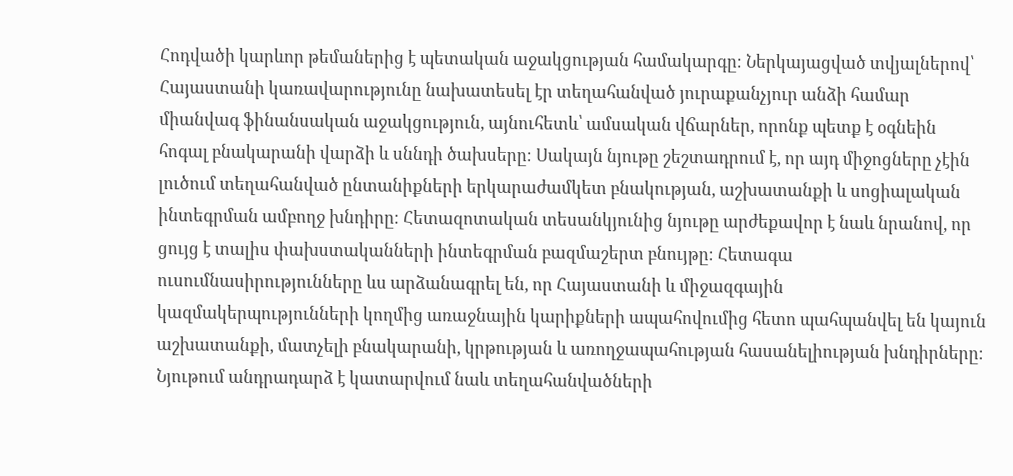Հոդվածի կարևոր թեմաներից է պետական աջակցության համակարգը։ Ներկայացված տվյալներով՝ Հայաստանի կառավարությունը նախատեսել էր տեղահանված յուրաքանչյուր անձի համար միանվագ ֆինանսական աջակցություն, այնուհետև՝ ամսական վճարներ, որոնք պետք է օգնեին հոգալ բնակարանի վարձի և սննդի ծախսերը։ Սակայն նյութը շեշտադրում է, որ այդ միջոցները չէին լուծում տեղահանված ընտանիքների երկարաժամկետ բնակության, աշխատանքի և սոցիալական ինտեգրման ամբողջ խնդիրը։ Հետազոտական տեսանկյունից նյութը արժեքավոր է նաև նրանով, որ ցույց է տալիս փախստականների ինտեգրման բազմաշերտ բնույթը։ Հետագա ուսումնասիրությունները ևս արձանագրել են, որ Հայաստանի և միջազգային կազմակերպությունների կողմից առաջնային կարիքների ապահովումից հետո պահպանվել են կայուն աշխատանքի, մատչելի բնակարանի, կրթության և առողջապահության հասանելիության խնդիրները։ Նյութում անդրադարձ է կատարվում նաև տեղահանվածների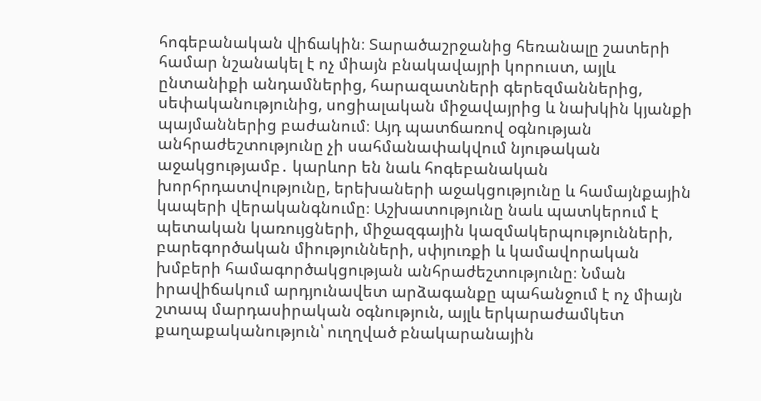հոգեբանական վիճակին։ Տարածաշրջանից հեռանալը շատերի համար նշանակել է ոչ միայն բնակավայրի կորուստ, այլև ընտանիքի անդամներից, հարազատների գերեզմաններից, սեփականությունից, սոցիալական միջավայրից և նախկին կյանքի պայմաններից բաժանում։ Այդ պատճառով օգնության անհրաժեշտությունը չի սահմանափակվում նյութական աջակցությամբ․ կարևոր են նաև հոգեբանական խորհրդատվությունը, երեխաների աջակցությունը և համայնքային կապերի վերականգնումը։ Աշխատությունը նաև պատկերում է պետական կառույցների, միջազգային կազմակերպությունների, բարեգործական միությունների, սփյուռքի և կամավորական խմբերի համագործակցության անհրաժեշտությունը։ Նման իրավիճակում արդյունավետ արձագանքը պահանջում է ոչ միայն շտապ մարդասիրական օգնություն, այլև երկարաժամկետ քաղաքականություն՝ ուղղված բնակարանային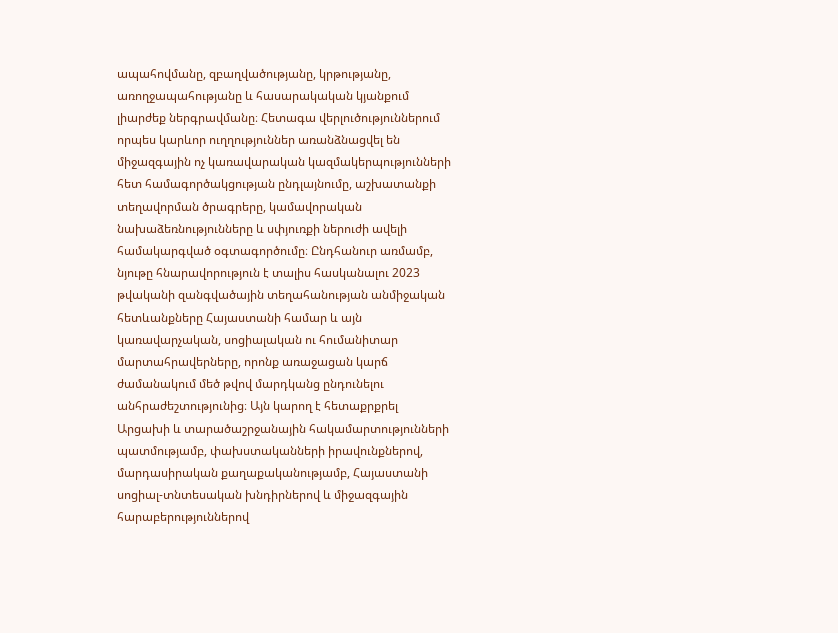ապահովմանը, զբաղվածությանը, կրթությանը, առողջապահությանը և հասարակական կյանքում լիարժեք ներգրավմանը։ Հետագա վերլուծություններում որպես կարևոր ուղղություններ առանձնացվել են միջազգային ոչ կառավարական կազմակերպությունների հետ համագործակցության ընդլայնումը, աշխատանքի տեղավորման ծրագրերը, կամավորական նախաձեռնությունները և սփյուռքի ներուժի ավելի համակարգված օգտագործումը։ Ընդհանուր առմամբ, նյութը հնարավորություն է տալիս հասկանալու 2023 թվականի զանգվածային տեղահանության անմիջական հետևանքները Հայաստանի համար և այն կառավարչական, սոցիալական ու հումանիտար մարտահրավերները, որոնք առաջացան կարճ ժամանակում մեծ թվով մարդկանց ընդունելու անհրաժեշտությունից։ Այն կարող է հետաքրքրել Արցախի և տարածաշրջանային հակամարտությունների պատմությամբ, փախստականների իրավունքներով, մարդասիրական քաղաքականությամբ, Հայաստանի սոցիալ-տնտեսական խնդիրներով և միջազգային հարաբերություններով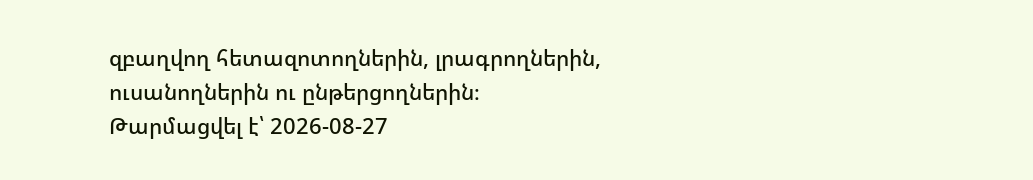զբաղվող հետազոտողներին, լրագրողներին, ուսանողներին ու ընթերցողներին։
Թարմացվել է՝ 2026-08-27